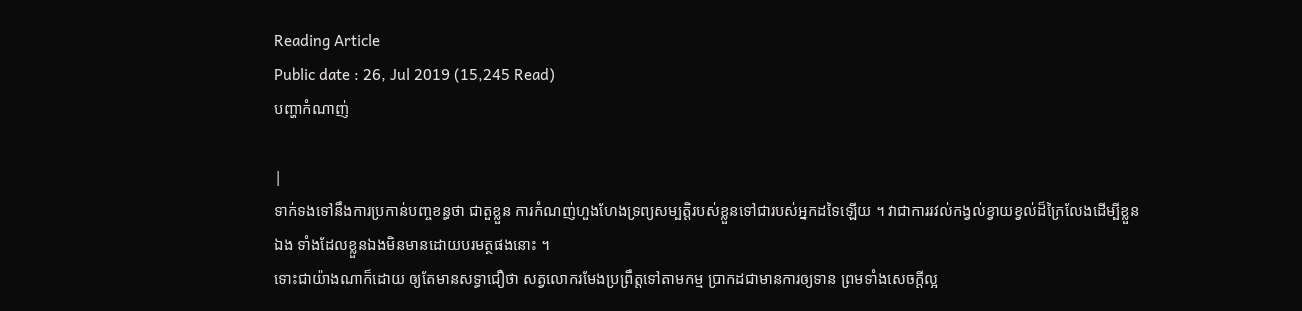Reading Article
Public date : 26, Jul 2019 (15,245 Read)
បញ្ហាកំណាញ់

|
ទាក់ទងទៅនឹងការប្រកាន់បញ្ចខន្ធថា ជាតួខ្លួន ការកំណញ់ហួងហែងទ្រព្យសម្បត្តិរបស់ខ្លួនទៅជារបស់អ្នកដទៃឡើយ ។ វាជាការរវល់កង្វល់ខ្វាយខ្វល់ដ៏ក្រៃលែងដើម្បីខ្លួនឯង ទាំងដែលខ្លួនឯងមិនមានដោយបរមត្ថផងនោះ ។
ទោះជាយ៉ាងណាក៏ដោយ ឲ្យតែមានសទ្ធាជឿថា សត្វលោករមែងប្រព្រឹត្តទៅតាមកម្ម ប្រាកដជាមានការឲ្យទាន ព្រមទាំងសេចក្តីល្អ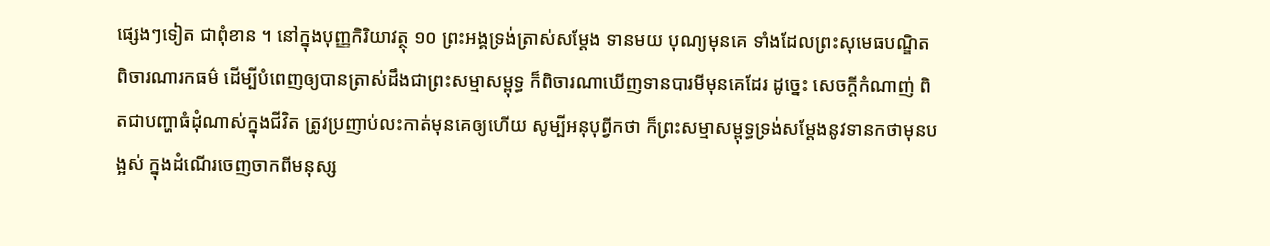ផ្សេងៗទៀត ជាពុំខាន ។ នៅក្នុងបុញ្ញកិរិយាវត្ថុ ១០ ព្រះអង្គទ្រង់ត្រាស់សម្តែង ទានមយ បុណ្យមុនគេ ទាំងដែលព្រះសុមេធបណ្ឌិតពិចារណារកធម៌ ដើម្បីបំពេញឲ្យបានត្រាស់ដឹងជាព្រះសម្មាសម្ពុទ្ធ ក៏ពិចារណាឃើញទានបារមីមុនគេដែរ ដូច្នេះ សេចក្តីកំណាញ់ ពិតជាបញ្ហាធំដុំណាស់ក្នុងជីវិត ត្រូវប្រញាប់លះកាត់មុនគេឲ្យហើយ សូម្បីអនុបុព្វីកថា ក៏ព្រះសម្មាសម្ពុទ្ធទ្រង់សម្តែងនូវទានកថាមុនបង្អស់ ក្នុងដំណើរចេញចាកពីមនុស្ស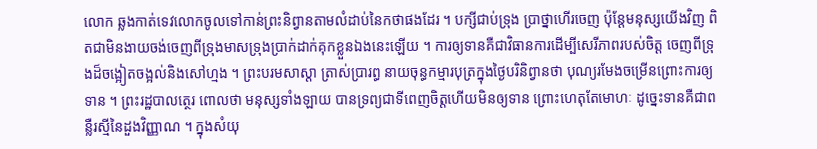លោក ឆ្លងកាត់ទេវលោកចូលទៅកាន់ព្រះនិព្វានតាមលំដាប់នៃកថាផងដែរ ។ បក្សីជាប់ទ្រុង ប្រាថ្នាហើរចេញ ប៉ុន្តែមនុស្សយើងវិញ ពិតជាមិនងាយចង់ចេញពីទ្រុងមាសទ្រុងប្រាក់ដាក់គុកខ្លួនឯងនេះឡើយ ។ ការឲ្យទានគឺជាវិធានការដើម្បីសេរីភាពរបស់ចិត្ត ចេញពីទ្រុងដ៏ចង្អៀតចង្អល់និងសៅហ្មង ។ ព្រះបរមសាស្តា ត្រាស់ប្រារព្ធ នាយចុន្ធកម្មារបុត្រក្នុងថ្ងៃបរិនិព្វានថា បុណ្យរមែងចម្រើនព្រោះការឲ្យទាន ។ ព្រះរដ្ឋបាលត្ថេរ ពោលថា មនុស្សទាំងឡាយ បានទ្រព្យជាទីពេញចិត្តហើយមិនឲ្យទាន ព្រោះហេតុតែមោហៈ ដូច្នេះទានគឺជាពន្លឺរស្មីនៃដួងវិញ្ញាណ ។ ក្នុងសំយុ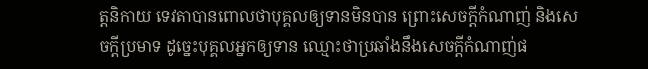ត្តនិកាយ ទេវតាបានពោលថាបុគ្គលឲ្យទានមិនបាន ព្រោះសេចក្តីកំណាញ់ និងសេចក្តីប្រមាទ ដូច្នេះបុគ្គលអ្នកឲ្យទាន ឈ្មោះថាប្រឆាំងនឹងសេចក្តីកំណាញ់ផ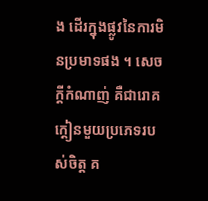ង ដើរក្នុងផ្លូវនៃការមិនប្រមាទផង ។ សេចក្តីកំណាញ់ គឺជារោគក្តៀនមួយប្រភេទរបស់ចិត្ត គ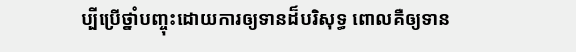ប្បីប្រើថ្នាំបញ្ចុះដោយការឲ្យទានដ៏បរិសុទ្ធ ពោលគឺឲ្យទាន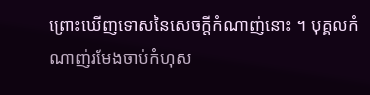ព្រោះឃើញទោសនៃសេចក្តីកំណាញ់នោះ ។ បុគ្គលកំណាញ់រមែងចាប់កំហុស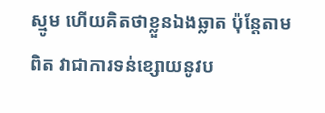ស្មូម ហើយគិតថាខ្លួនឯងឆ្លាត ប៉ុន្តែតាមពិត វាជាការទន់ខ្សោយនូវប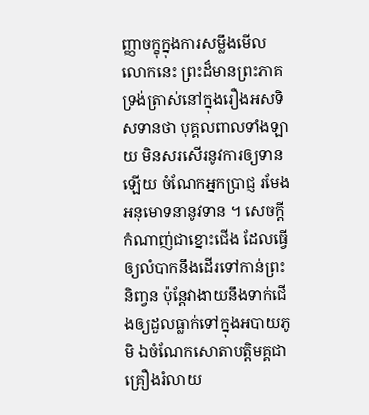ញ្ញាចក្ខុក្នុងការសម្លឹងមើលលោកនេះ ព្រះដ៏មានព្រះភាគទ្រង់ត្រាស់នៅក្នុងរឿងអសទិសទានថា បុគ្គលពាលទាំងឡាយ មិនសរសើរនូវការឲ្យទានឡើយ ចំណែកអ្នកប្រាជ្ញ រមែងអនុមោទនានូវទាន ។ សេចក្តីកំណាញ់ជាខ្នោះជើង ដែលធ្វើឲ្យលំបាកនឹងដើរទៅកាន់ព្រះនិពា្វន ប៉ុន្តែវាងាយនឹងទាក់ជើងឲ្យដួលធ្លាក់ទៅក្នុងអបាយភូមិ ឯចំណែកសោតាបត្តិមគ្គជាគ្រឿងរំលាយ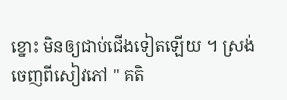ខ្នោះ មិនឲ្យជាប់ជើងទៀតឡើយ ។ ស្រង់ចេញពីសៀវភៅ " គតិ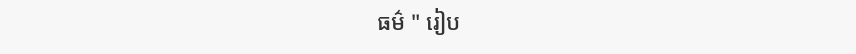ធម៌ " រៀប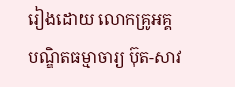រៀងដោយ លោកគ្រូអគ្គបណ្ឌិតធម្មាចារ្យ ប៊ុត-សាវ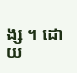ង្ស ។ ដោយ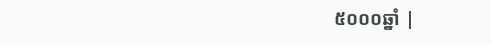៥០០០ឆ្នាំ |